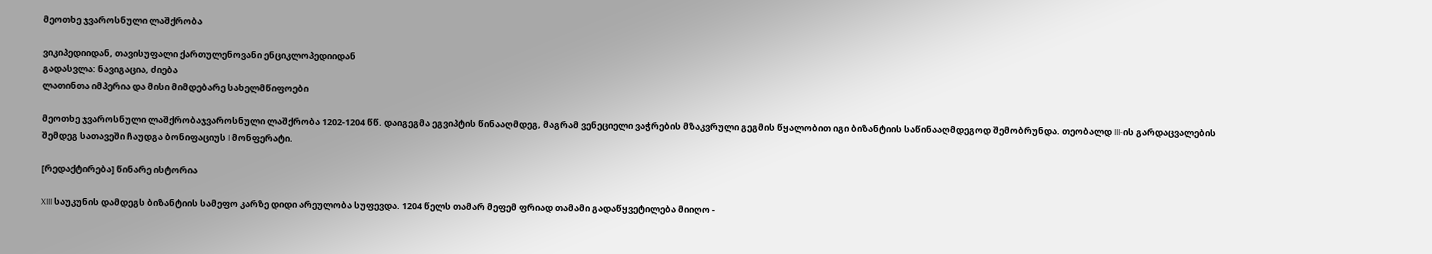მეოთხე ჯვაროსნული ლაშქრობა

ვიკიპედიიდან, თავისუფალი ქართულენოვანი ენციკლოპედიიდან
გადასვლა: ნავიგაცია, ძიება
ლათინთა იმპერია და მისი მიმდებარე სახელმწიფოები

მეოთხე ჯვაროსნული ლაშქრობაჯვაროსნული ლაშქრობა 1202-1204 წწ. დაიგეგმა ეგვიპტის წინააღმდეგ, მაგრამ ვენეციელი ვაჭრების მზაკვრული გეგმის წყალობით იგი ბიზანტიის საწინააღმდეგოდ შემობრუნდა. თეობალდ III-ის გარდაცვალების შემდეგ სათავეში ჩაუდგა ბონიფაციუს I მონფერატი.

[რედაქტირება] წინარე ისტორია

XIII საუკუნის დამდეგს ბიზანტიის სამეფო კარზე დიდი არეულობა სუფევდა. 1204 წელს თამარ მეფემ ფრიად თამამი გადაწყვეტილება მიიღო -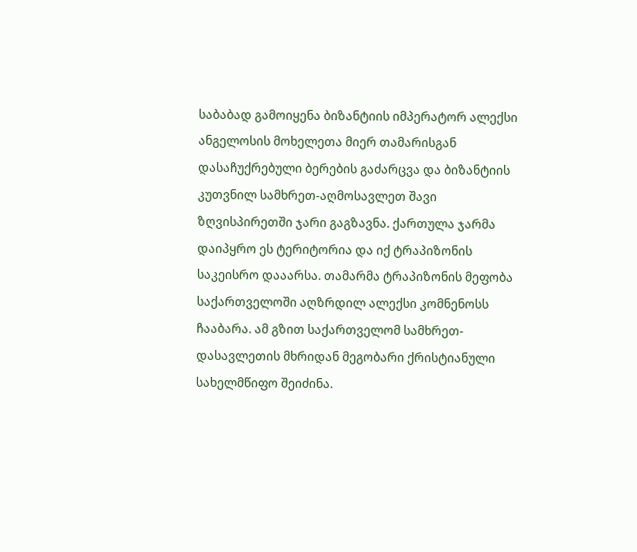საბაბად გამოიყენა ბიზანტიის იმპერატორ ალექსი ანგელოსის მოხელეთა მიერ თამარისგან დასაჩუქრებული ბერების გაძარცვა და ბიზანტიის კუთვნილ სამხრეთ-აღმოსავლეთ შავი ზღვისპირეთში ჯარი გაგზავნა. ქართულა ჯარმა დაიპყრო ეს ტერიტორია და იქ ტრაპიზონის საკეისრო დააარსა. თამარმა ტრაპიზონის მეფობა საქართველოში აღზრდილ ალექსი კომნენოსს ჩააბარა. ამ გზით საქართველომ სამხრეთ-დასავლეთის მხრიდან მეგობარი ქრისტიანული სახელმწიფო შეიძინა.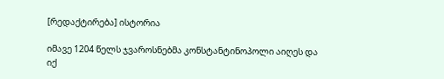[რედაქტირება] ისტორია

იმავე 1204 წელს ჯვაროსნებმა კონსტანტინოპოლი აიღეს და იქ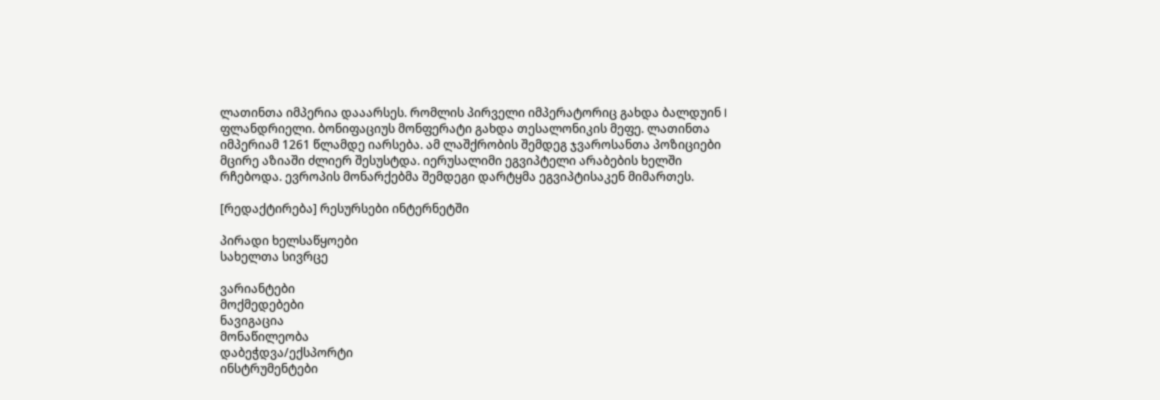ლათინთა იმპერია დააარსეს. რომლის პირველი იმპერატორიც გახდა ბალდუინ I ფლანდრიელი. ბონიფაციუს მონფერატი გახდა თესალონიკის მეფე. ლათინთა იმპერიამ 1261 წლამდე იარსება. ამ ლაშქრობის შემდეგ ჯვაროსანთა პოზიციები მცირე აზიაში ძლიერ შესუსტდა. იერუსალიმი ეგვიპტელი არაბების ხელში რჩებოდა. ევროპის მონარქებმა შემდეგი დარტყმა ეგვიპტისაკენ მიმართეს.

[რედაქტირება] რესურსები ინტერნეტში

პირადი ხელსაწყოები
სახელთა სივრცე

ვარიანტები
მოქმედებები
ნავიგაცია
მონაწილეობა
დაბეჭდვა/ექსპორტი
ინსტრუმენტები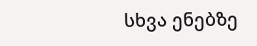სხვა ენებზე